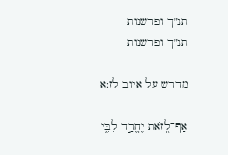תנ"ך ופרשנות
תנ"ך ופרשנות

מדרש על איוב לז:א

אַף־לְ֭זֹאת יֶחֱרַ֣ד לִבִּ֑י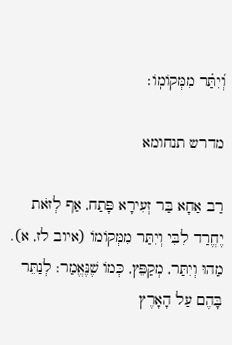וְ֝יִתַּ֗ר מִמְּקוֹמֽוֹ׃

מדרש תנחומא

רַב אַחָא בַּר זְעִירָא פָּתַח, אַף לְזֹאת יֶחֱרַד לִבִּי וְיִתַּר מִמְּקוֹמוֹ (איוב לז, א). מַהוּ וְיִתַּר, מְקַפֵּץ, כְּמוֹ שֶׁנֶּאֱמַר: לְנַתֵּר בָּהֶם עַל הָאָרֶץ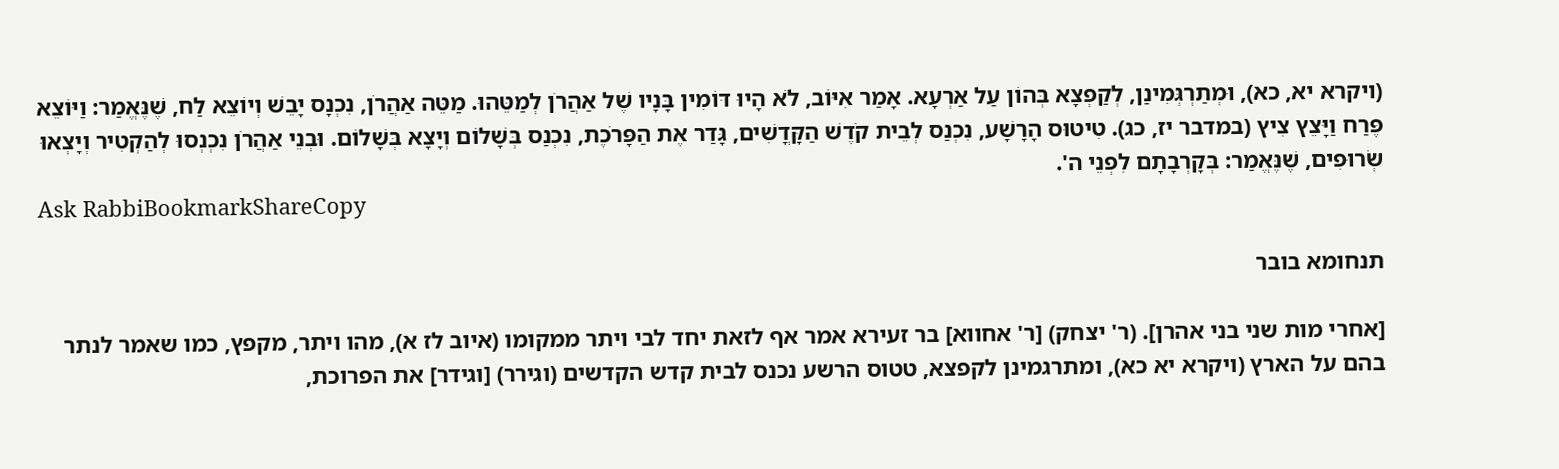(ויקרא יא, כא), וּמְתַרְגְּמִינַן, לְקַפְצָא בְּהוֹן עַל אַרְעָא. אָמַר אִיּוֹב, לֹא הָיוּ דּוֹמִין בָּנָיו שֶׁל אַהֲרֹן לְמַטֵּהוּ. מַטֵּה אַהֲרֹן, נִכְנָס יָבֵשׁ וְיוֹצֵא לַח, שֶׁנֶּאֱמַר: וַיּוֹצֵא פֶּרַח וַיָּצֵץ צִיץ (במדבר יז, כג). טִיטוּס הָרָשָׁע, נִכְנַס לְבֵית קֹדֶשׁ הַקָּדֳשִׁים, גָּדַר אֶת הַפָּרֹכֶת, נִכְנַס בְּשָׁלוֹם וְיָצָא בְּשָׁלוֹם. וּבְנֵי אַהֲרֹן נִכְנְסוּ לְהַקְטִיר וְיָצְאוּ שְׂרוּפִים, שֶׁנֶּאֱמַר: בְּקָרְבָתָם לִפְנֵי ה'.
Ask RabbiBookmarkShareCopy

תנחומא בובר

[אחרי מות שני בני אהרן]. (ר' יצחק) [ר' אחווא] בר זעירא אמר אף לזאת יחד לבי ויתר ממקומו (איוב לז א), מהו ויתר, מקפץ, כמו שאמר לנתר בהם על הארץ (ויקרא יא כא), ומתרגמינן לקפצא, טטוס הרשע נכנס לבית קדש הקדשים (וגירר) [וגידר] את הפרוכת,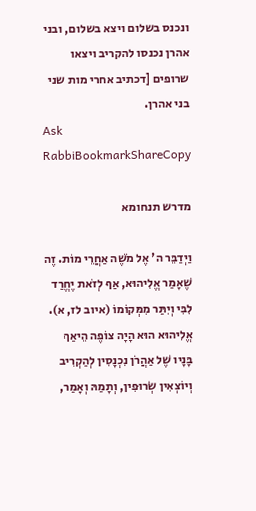ונכנס בשלום ויצא בשלום, ובני אהרן נכנסו להקריב ויצאו שרופים [דכתיב אחרי מות שני בני אהרן.
Ask RabbiBookmarkShareCopy

מדרש תנחומא

וַיְדַבֵּר ה' אֶל מֹשֶׁה אַחֲרֵי מוֹת. זֶה שֶׁאָמַר אֱלִיהוּא, אַף לְזֹאת יֶחֱרַד לִבִּי וְיִתַּר מִמְּקוֹמוֹ (איוב לז, א). אֱלִיהוּא הוּא הָיָה צוֹפֶה הֵיאַךְ בָּנָיו שֶׁל אַהֲרֹן נִכְנָסִין לְהַקְרִיב וְיוֹצְאִין שְׂרוּפִין, וְתָמַהּ וְאָמַר,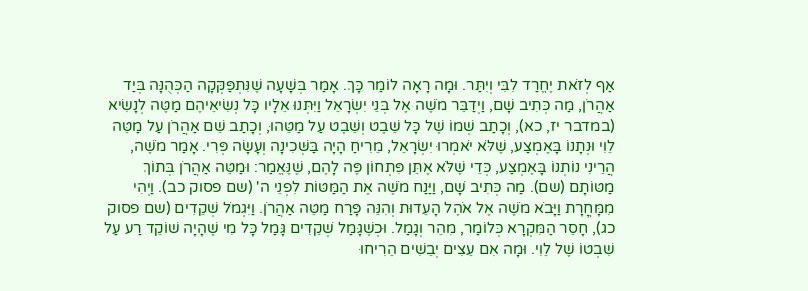אַף לְזֹאת יֶחֱרַד לִבִּי וְיִתַּר. וּמָה רָאָה לוֹמַר כָּךְ. אָמַר בְּשָׁעָה שֶׁנִּתְפַּקְּקָה הַכְּהֻנָּה בְּיַד אַהֲרֹן, מַה כְּתִיב שָׁם, וַיְדַבֵּר מֹשֶׁה אֶל בְּנֵי יִשְׂרָאֵל וַיִּתְּנוּ אֵלָיו כָּל נְשִׂיאֵיהֶם מַטֶּה לְנָשִׂיא (במדבר יז, כא), וְכָתַב שְׁמוֹ שֶׁל כָּל שֵׁבֶט וְשֵׁבֶט עַל מַטֵּהוּ, וְכָתַב שֵׁם אַהֲרֹן עַל מַטֵּה לֵוִי וּנְתָנוֹ בָּאֶמְצַע, שֶׁלֹּא יֹאמְרוּ יִשְׂרָאֵל, מֵרִיחַ הָיָה בַּשְּׁכִינָה וְעָשָׂה פְּרִי. אָמַר מֹשֶׁה, הֲרֵינִי נוֹתְנוֹ בָּאֶמְצַע, כְּדֵי שֶׁלֹּא אֶתֵּן פִּתְחוֹן פֶּה לָהֶם, שֶׁנֶּאֱמַר: וּמַטֵּה אַהֲרֹן בְּתוֹךְ מַטּוֹתָם (שם). מַה כְּתִיב שָׁם, וַיַּנַח מֹשֶׁה אֶת הַמַּטּוֹת לִפְנֵי ה' (שם פסוק כב). וַיְהִי מִמָּחֳרָת וַיָּבֹא מֹשֶׁה אֶל אֹהֶל הָעֵדוּת וְהִנֵּה פָּרַח מַטֵּה אַהֲרֹן. וַיִּגְמֹל שְׁקֵדִים (שם פסוק כג), חָסֵר הַמִּקְרָא כְּלוֹמַר, מִהֵר וְגָמַל. וּכְשֶׁגָּמַל שְׁקֵדִים גָּמַל כָּל מִי שֶׁהָיָה שׁוֹקֵד רַע עַל שִׁבְטוֹ שֶׁל לֵוִי. וּמָה אִם עֵצִים יְבֵשִׁים הֵרִיחוּ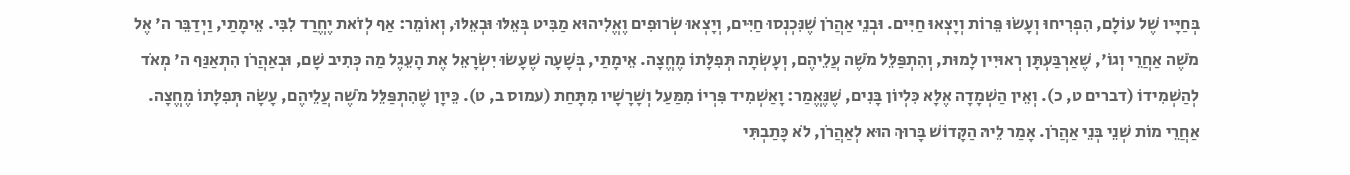בְּחַיָּיו שֶׁל עוֹלָם, הִפְרִיחוּ וְעָשׂוּ פֵּרוֹת וְיָצְאוּ חַיִּים. וּבְנֵי אַהֲרֹן שֶׁנִּכְנְסוּ חַיִּים, וְיָצְאוּ שְׂרוּפִים וֶאֱלִיהוּא מַבִּיט בְּאֵלּוּ וּבְאֵלּוּ, וְאוֹמֵר: אַף לְזֹאת יֶחֱרַד לִבִּי. אֵימָתַי, וַיְדַבֵּר ה' אֶל מֹשֶׁה אַחֲרֵי וְגוֹ', שֶׁאַרְבַּעְתָּן רְאוּיִין לָמוּת, וְהִתְפַּלֵּל מֹשֶׁה עֲלֵיהֶם, וְעָשְׂתָה תְּפִלָּתוֹ מֶחֱצָה. אֵימָתַי, בְּשָׁעָה שֶׁעָשׂוּ יִשְׂרָאֵל אֶת הָעֵגֶל מַה כְּתִיב שָׁם, וּבְאַהֲרֹן הִתְאַנַּף ה' מְאֹד לְהַשְׁמִידוֹ (דברים ט, כ). וְאֵין הַשְׁמָדָה אֶלָּא כִּלְיוֹן בָּנִים, שֶׁנֶּאֱמַר: וָאַשְׁמִיד פִּרְיוֹ מִמַּעַל וְשָׁרָשָׁיו מִתָּחַת (עמוס ב, ט). כֵּיוָן שֶׁהִתְפַּלֵּל מֹשֶׁה עֲלֵיהֶם, עָשָׂה תְּפִלָּתוֹ מֶחֱצָה. אַחֲרֵי מוֹת שְׁנֵי בְּנֵי אַהֲרֹן. אָמַר לֵיהּ הַקָּדוֹשׁ בָּרוּךְ הוּא לְאַהֲרֹן, לֹא כָּתַבְתִּי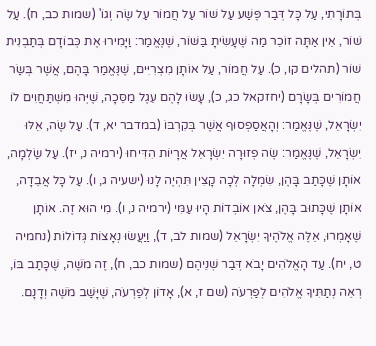בְּתוֹרָתִי, עַל כָּל דְּבַר פֶּשַׁע עַל שׁוֹר עַל חֲמוֹר עַל שֶׂה וְגוֹ' (שמות כב, ח). עַל שׁוֹר, אֵין אַתָּה זוֹכֵר מַה שֶּׁעָשִׂיתָ בַּשּׁוֹר, שֶׁנֶּאֱמַר: וַיָּמִירוּ אֶת כְּבוֹדָם בְּתַבְנִית שׁוֹר (תהלים קו, כ). עַל חֲמוֹר, עַל אוֹתָן מִצְרִיִּים, שֶׁנֶּאֱמַר בָּהֶם, אֲשֶׁר בְּשַׂר חֲמוֹרִים בְּשָׂרָם (יחזקאל כג, כ), עָשׂוּ לָהֶם עֵגֶל מַסֵּכָה, שֶׁיְּהוּ מִשְׁתַּחֲוִים לוֹ יִשְׂרָאֵל, שֶׁנֶּאֱמַר: וְהָאֲסַפְסוּף אֲשֶׁר בְּקִרְבּוֹ (במדבר יא, ד). עַל שֶׂה, אֵלּוּ יִשְׂרָאֵל, שֶׁנֶּאֱמַר: שֶׂה פְזוּרָה יִשְׂרָאֵל אֲרָיוֹת הִדִּיחוּ (ירמיה נ, יז). עַל שַׂלְמָה, אוֹתָן שֶׁכָּתַב בָּהֶן, שִׂמְלָה לְכָה קָצִין תִּהְיֶה לָנוּ (ישעיה ג, ו). עַל כָּל אֲבֵדָה, אוֹתָן שֶׁכָּתוּב בָּהֶן, צֹאן אוֹבְדוֹת הָיוּ עַמִּי (ירמיה נ, ו). מִי הוּא זֶה. אוֹתָן שֶׁאָמְרוּ, אֵלֶּה אֱלֹהֶיךָ יִשְׂרָאֵל (שמות לב, ד), וַיַּעֲשׂוּ נְאָצוֹת גְּדוֹלוֹת (נחמיה ט, יח). עַד הָאֱלֹהִים יָבֹא דְּבַר שְׁנֵיהֶם (שמות כב, ח), זֶה מֹשֶׁה, שֶׁכָּתַב בּוֹ, רְאֵה נְתַתִּיךָ אֱלֹהִים לְפַרְעֹה (שם ז, א), אָדוֹן לְפַרְעֹה, שֶׁיָּשַׁב מֹשֶׁה וְדָנָם.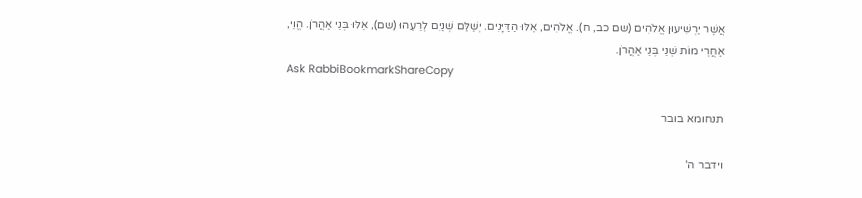אֲשֶׁר יַרְשִׁיעוּן אֱלֹהִים (שם כב, ח). אֱלֹהִים, אֵלּוּ הַדַּיָּנִים. יְשַׁלֵּם שְׁנַיִם לְרֵעֵהוּ (שם), אֵלּוּ בְּנֵי אַהֲרֹן. הֱוֵי, אַחֲרֵי מוֹת שְׁנֵי בְּנֵי אַהֲרֹן.
Ask RabbiBookmarkShareCopy

תנחומא בובר

וידבר ה'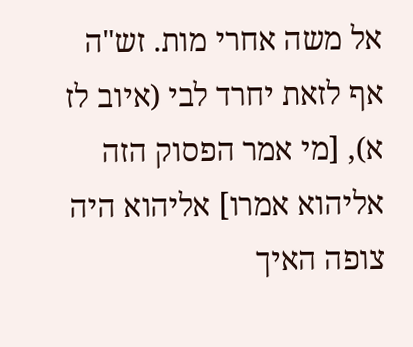אל משה אחרי מות. זש"ה אף לזאת יחרד לבי (איוב לז א), [מי אמר הפסוק הזה אליהוא אמרו] אליהוא היה צופה האיך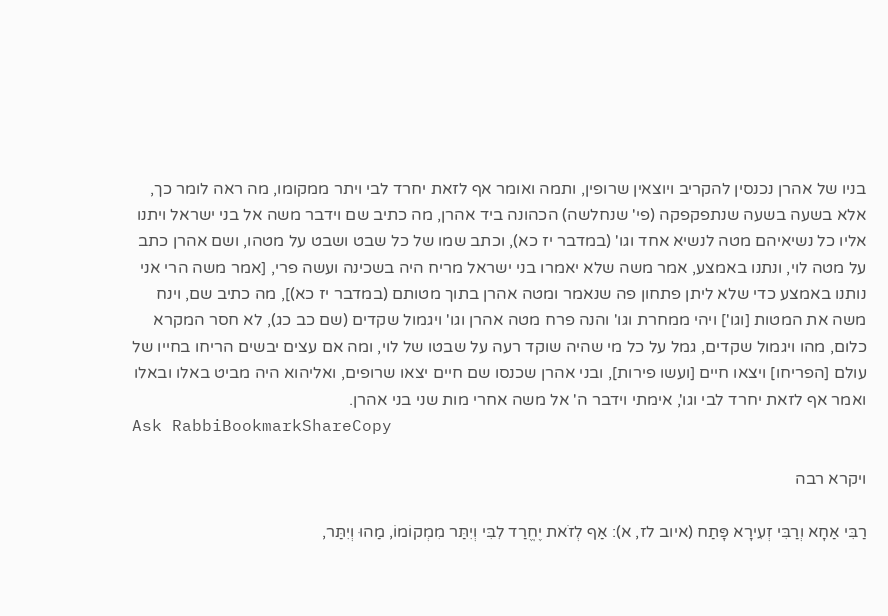בניו של אהרן נכנסין להקריב ויוצאין שרופין, ותמה ואומר אף לזאת יחרד לבי ויתר ממקומו, מה ראה לומר כך, אלא בשעה בשעה שנתפקפקה (פי' שנחלשה) הכהונה ביד אהרן, מה כתיב שם וידבר משה אל בני ישראל ויתנו אליו כל נשיאיהם מטה לנשיא אחד וגו' (במדבר יז כא), וכתב שמו של כל שבט ושבט על מטהו, ושם אהרן כתב על מטה לוי, ונתנו באמצע, אמר משה שלא יאמרו בני ישראל מריח היה בשכינה ועשה פרי, [אמר משה הרי אני נותנו באמצע כדי שלא ליתן פתחון פה שנאמר ומטה אהרן בתוך מטותם (במדבר יז כא)], מה כתיב שם, וינח משה את המטות [וגו'] ויהי ממחרת וגו' והנה פרח מטה אהרן וגו' ויגמול שקדים (שם כב כג), לא חסר המקרא כלום, מהו ויגמול שקדים, גמל על כל מי שהיה שוקד רעה על שבטו של לוי, ומה אם עצים יבשים הריחו בחייו של עולם [הפריחו] ויצאו חיים [ועשו פירות], ובני אהרן שכנסו שם חיים יצאו שרופים, ואליהוא היה מביט באלו ובאלו ואמר אף לזאת יחרד לבי וגו', אימתי וידבר ה' אל משה אחרי מות שני בני אהרן.
Ask RabbiBookmarkShareCopy

ויקרא רבה

רַבִּי אַחָא וְרַבִּי זְעִירָא פָּתַח (איוב לז, א): אַף לְזֹאת יֶחֱרַד לִבִּי וְיִתַּר מִמְקוֹמוֹ, מַהוּ וְיִתַּר,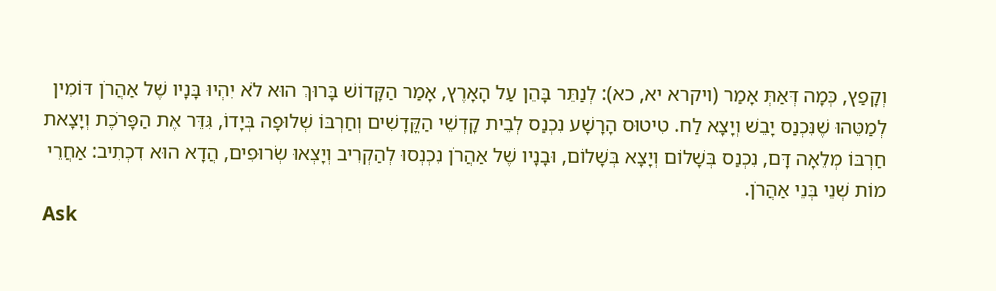וְקָפַץ, כְּמָה דְּאַתְּ אָמַר (ויקרא יא, כא): לְנַתֵּר בָּהֵן עַל הָאָרֶץ, אָמַר הַקָּדוֹשׁ בָּרוּךְ הוּא לֹא יִהְיוּ בָּנָיו שֶׁל אַהֲרֹן דּוֹמִין לְמַטֵּהוּ שֶׁנִּכְנַס יָבֵשׁ וְיָצָא לַח. טִיטוּס הָרָשָׁע נִכְנַס לְבֵית קָדְשֵׁי הַקֳּדָשִׁים וְחַרְבּוֹ שְׁלוּפָה בְּיָדוֹ, גִּדֵּר אֶת הַפָּרֹכֶת וְיָצָאת חַרְבּוֹ מְלֵאָה דָּם, נִכְנַס בְּשָׁלוֹם וְיָצָא בְּשָׁלוֹם, וּבָנָיו שֶׁל אַהֲרֹן נִכְנְסוּ לְהַקְרִיב וְיָצְאוּ שְׂרוּפִים, הֲדָא הוּא דִכְתִיב: אַחֲרֵי מוֹת שְׁנֵי בְּנֵי אַהֲרֹן.
Ask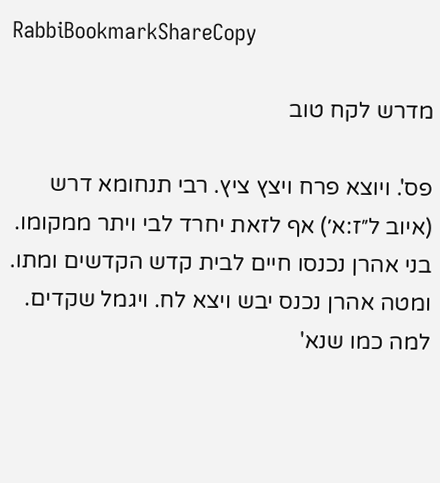RabbiBookmarkShareCopy

מדרש לקח טוב

פס'. ויוצא פרח ויצץ ציץ. רבי תנחומא דרש (איוב ל״ז:א׳) אף לזאת יחרד לבי ויתר ממקומו. בני אהרן נכנסו חיים לבית קדש הקדשים ומתו. ומטה אהרן נכנס יבש ויצא לח. ויגמל שקדים. למה כמו שנא'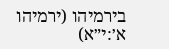בירמיהו (ירמיהו א׳:י״א)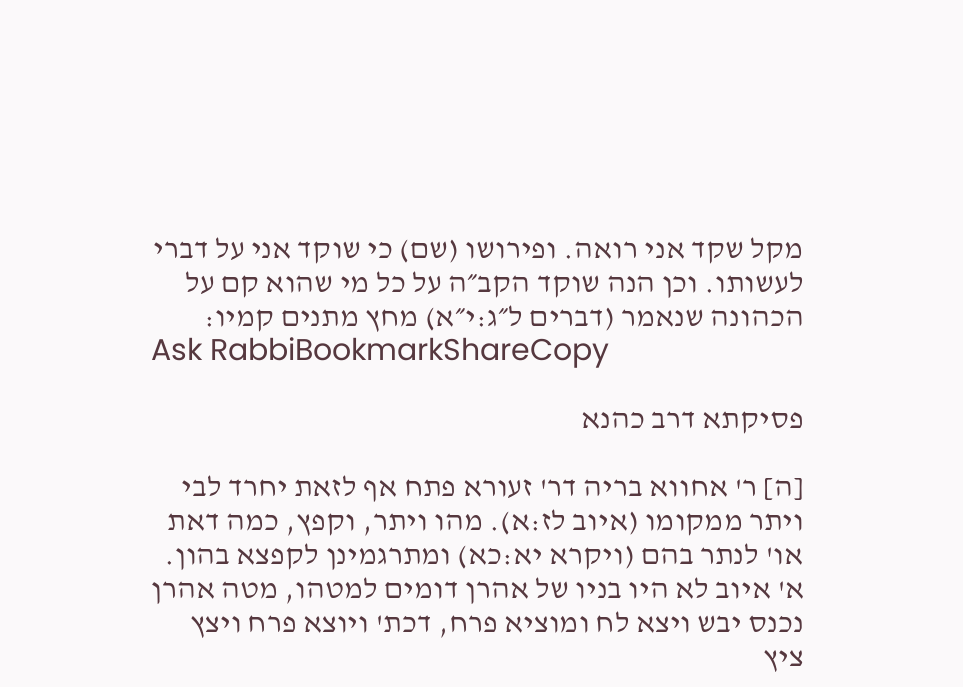מקל שקד אני רואה. ופירושו (שם) כי שוקד אני על דברי לעשותו. וכן הנה שוקד הקב״ה על כל מי שהוא קם על הכהונה שנאמר (דברים ל״ג:י״א) מחץ מתנים קמיו:
Ask RabbiBookmarkShareCopy

פסיקתא דרב כהנא

[ה] ר' אחווא בריה דר' זעורא פתח אף לזאת יחרד לבי ויתר ממקומו (איוב לז:א). מהו ויתר, וקפץ, כמה דאת או' לנתר בהם (ויקרא יא:כא) ומתרגמינן לקפצא בהון. א' איוב לא היו בניו של אהרן דומים למטהו, מטה אהרן נכנס יבש ויצא לח ומוציא פרח, דכת' ויוצא פרח ויצץ ציץ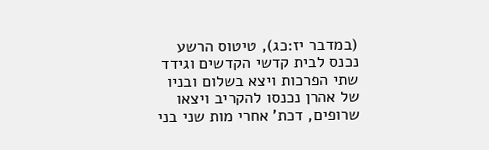(במדבר יז:כג), טיטוס הרשע נכנס לבית קדשי הקדשים וגידד שתי הפרכות ויצא בשלום ובניו של אהרן נכנסו להקריב ויצאו שרופים, דכת' אחרי מות שני בני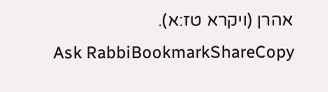אהרן (ויקרא טז:א).
Ask RabbiBookmarkShareCopy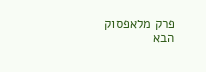פרק מלאפסוק הבא